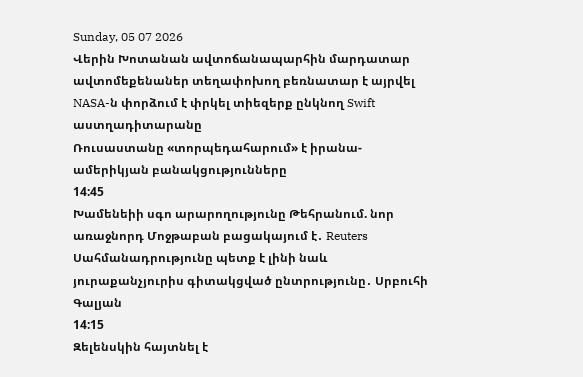Sunday, 05 07 2026
Վերին Խոտանան ավտոճանապարհին մարդատար ավտոմեքենաներ տեղափոխող բեռնատար է այրվել
NASA-ն փորձում է փրկել տիեզերք ընկնող Swift աստղադիտարանը
Ռուսաստանը «տորպեդահարում» է իրանա-ամերիկյան բանակցությունները
14:45
Խամենեիի սգո արարողությունը Թեհրանում. նոր առաջնորդ Մոջթաբան բացակայում է․ Reuters
Սահմանադրությունը պետք է լինի նաև յուրաքանչյուրիս գիտակցված ընտրությունը․ Սրբուհի Գալյան
14:15
Զելենսկին հայտնել է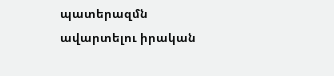պատերազմն ավարտելու իրական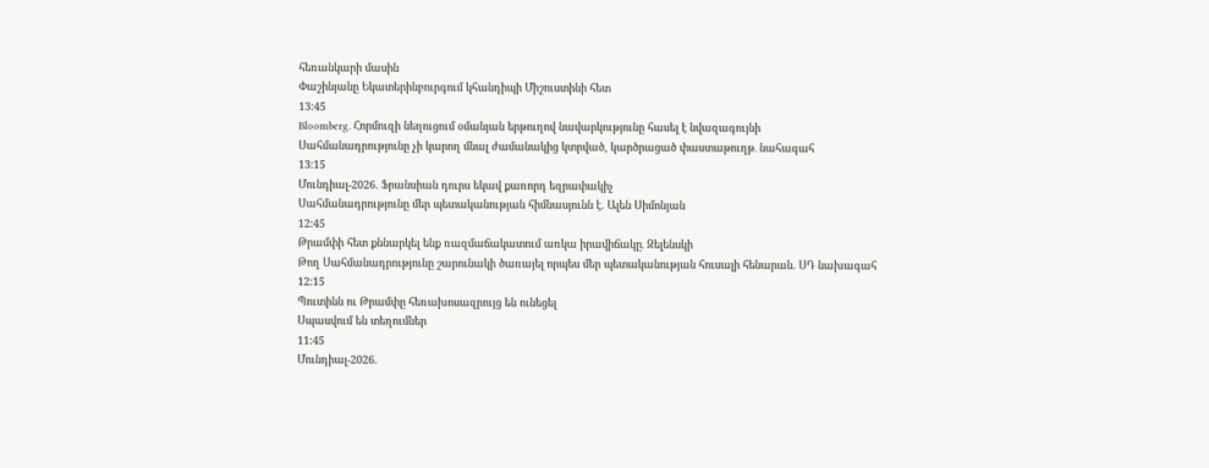հեռանկարի մասին
Փաշինյանը Եկատերինբուրգում կհանդիպի Միշուստինի հետ
13:45
Bloomberg. Հորմուզի նեղուցում օմանյան երթուղով նավարկությունը հասել է նվազագույնի
Սահմանադրությունը չի կարող մնալ ժամանակից կտրված, կարծրացած փաստաթուղթ․ նահագահ
13:15
Մունդիալ-2026. Ֆրանսիան դուրս եկավ քառորդ եզրափակիչ
Սահմանադրությունը մեր պետականության հիմնասյունն է. Ալեն Սիմոնյան
12:45
Թրամփի հետ քննարկել ենք ռազմաճակատում առկա իրավիճակը․ Զելենսկի
Թող Սահմանադրությունը շարունակի ծառայել որպես մեր պետականության հուսալի հենարան. ՍԴ նախագահ
12:15
Պուտինն ու Թրամփը հեռախոսազրույց են ունեցել
Սպասվում են տեղումներ
11:45
Մունդիալ-2026.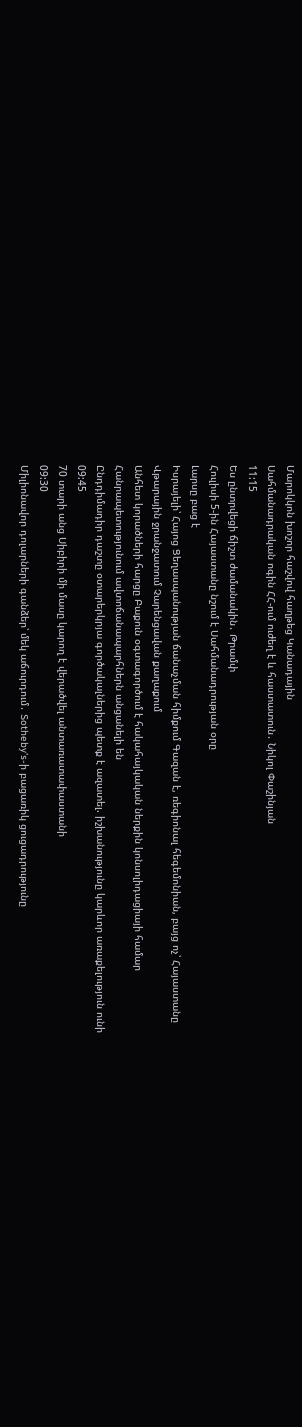Մարոկկոն խոշոր հաշվով հաղթեց Կանադային
Սահմանադրական ոգին ՀՀ-ում ուժեղ է և հաստատուն․ Նիկոլ Փաշինյան
11:15
Ես ընտրվեցի ճիշտ ժամանակին․ Թրամփ
Հուլիսի 5-ին Հայաստանը նշում է Սահմանադրության օրը
Լարսը բաց է
Իսրայելի՝ Հայոց Ցեղասպանության ճանաչման հիմքում Գազան է, ռեգիոնալ հեգեմոնիան, բայց ոչ՝ Հայաստանը
Վթարային ջրանջատում Չարենցավան քաղաքում
Անհետ կորածների հարցը Բաքուն օգտագործում է հակահայկական ներքին կոնսոլիդացիայի համար
Հանրապետությունում ավտոճանապարհներն անցանելի են
Ընդդիմադիր դաշտը օտարերկրյա գործակալներից պետք է ազատել. իշխանությունը կարևոր առաքելություն ունի
09:45
70 տարի անց Սիբիրի մի մասը կարող է վերածվել անտառատափաստանի
09:30
Միլիոնավոր դոլարների գանձեր՝ մեկ աճուրդում․ Sotheby’s-ի բացառիկ ցուցադրությունը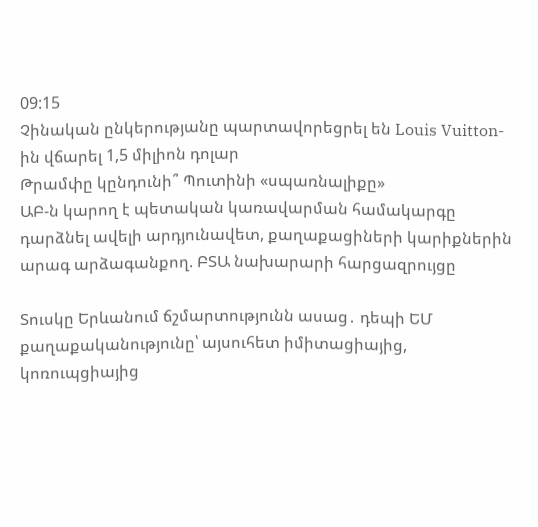09:15
Չինական ընկերությանը պարտավորեցրել են Louis Vuitton-ին վճարել 1,5 միլիոն դոլար
Թրամփը կընդունի՞ Պուտինի «սպառնալիքը»
ԱԲ-ն կարող է պետական կառավարման համակարգը դարձնել ավելի արդյունավետ, քաղաքացիների կարիքներին արագ արձագանքող. ԲՏԱ նախարարի հարցազրույցը

Տուսկը Երևանում ճշմարտությունն ասաց․ դեպի ԵՄ քաղաքականությունը՝ այսուհետ իմիտացիայից, կոռուպցիայից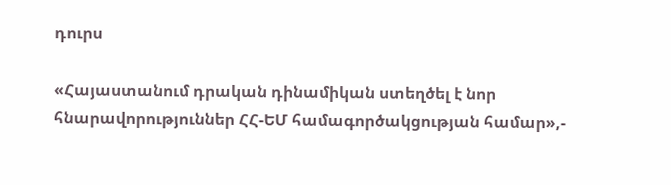դուրս

«Հայաստանում դրական դինամիկան ստեղծել է նոր հնարավորություններ ՀՀ-ԵՄ համագործակցության համար»,-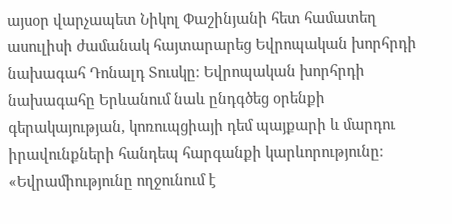այսօր վարչապետ Նիկոլ Փաշինյանի հետ համատեղ ասուլիսի ժամանակ հայտարարեց Եվրոպական խորհրդի նախագահ Դոնալդ Տուսկը։ Եվրոպական խորհրդի նախագահը Երևանում նաև ընդգծեց օրենքի գերակայության, կոռուպցիայի դեմ պայքարի և մարդու իրավունքների հանդեպ հարգանքի կարևորությունը։ «Եվրամիությունը ողջունում է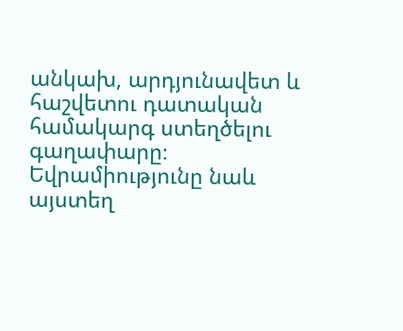անկախ, արդյունավետ և հաշվետու դատական համակարգ ստեղծելու գաղափարը։ Եվրամիությունը նաև այստեղ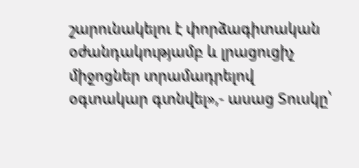շարունակելու է փորձագիտական օժանդակությամբ և լրացուցիչ միջոցներ տրամադրելով օգտակար գտնվել»,- ասաց Տուսկը՝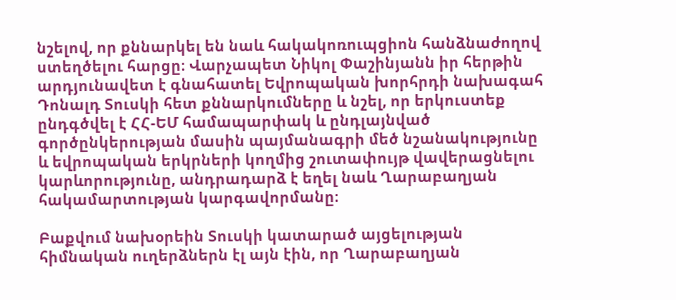նշելով, որ քննարկել են նաև հակակոռուպցիոն հանձնաժողով ստեղծելու հարցը։ Վարչապետ Նիկոլ Փաշինյանն իր հերթին արդյունավետ է գնահատել Եվրոպական խորհրդի նախագահ Դոնալդ Տուսկի հետ քննարկումները և նշել, որ երկուստեք ընդգծվել է ՀՀ-ԵՄ համապարփակ և ընդլայնված գործընկերության մասին պայմանագրի մեծ նշանակությունը և եվրոպական երկրների կողմից շուտափույթ վավերացնելու կարևորությունը, անդրադարձ է եղել նաև Ղարաբաղյան հակամարտության կարգավորմանը։

Բաքվում նախօրեին Տուսկի կատարած այցելության հիմնական ուղերձներն էլ այն էին, որ Ղարաբաղյան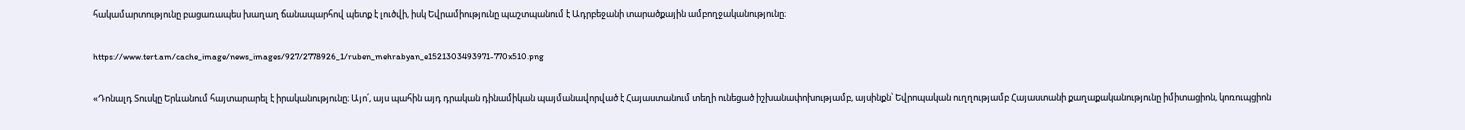հակամարտությունը բացառապես խաղաղ ճանապարհով պետք է լուծվի, իսկ Եվրամիությունը պաշտպանում է Ադրբեջանի տարածքային ամբողջականությունը։

https://www.tert.am/cache_image/news_images/927/2778926_1/ruben_mehrabyan_e1521303493971-770x510.png

«Դոնալդ Տուսկը Երևանում հայտարարել է իրականությունը։ Այո՛, այս պահին այդ դրական դինամիկան պայմանավորված է Հայաստանում տեղի ունեցած իշխանափոխությամբ, այսինքն՝ Եվրոպական ուղղությամբ Հայաստանի քաղաքականությունը իմիտացիոն, կոռուպցիոն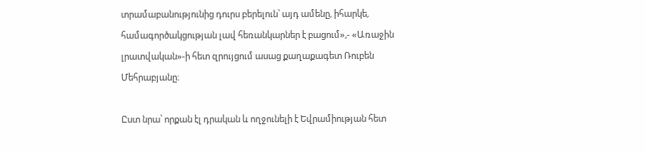տրամաբանությունից դուրս բերելուն՝ այդ ամենը, իհարկե, համագործակցության լավ հեռանկարներ է բացում»,- «Առաջին լրատվական»-ի հետ զրույցում ասաց քաղաքագետ Ռուբեն Մեհրաբյանը։

Ըստ նրա՝ որքան էլ դրական և ողջունելի է Եվրամիության հետ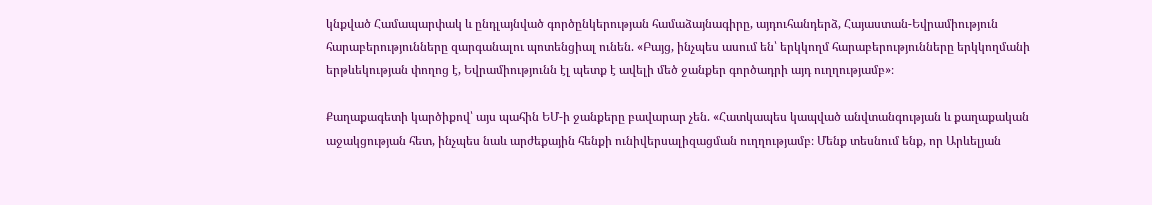կնքված Համապարփակ և ընդլայնված գործընկերության համաձայնագիրը, այդուհանդերձ, Հայաստան-Եվրամիություն հարաբերությունները զարգանալու պոտենցիալ ունեն. «Բայց, ինչպես ասում են՝ երկկողմ հարաբերությունները երկկողմանի երթևեկության փողոց է, Եվրամիությունն էլ պետք է ավելի մեծ ջանքեր գործադրի այդ ուղղությամբ»։

Քաղաքագետի կարծիքով՝ այս պահին ԵՄ-ի ջանքերը բավարար չեն. «Հատկապես կապված անվտանգության և քաղաքական աջակցության հետ, ինչպես նաև արժեքային հենքի ունիվերսալիզացման ուղղությամբ։ Մենք տեսնում ենք, որ Արևելյան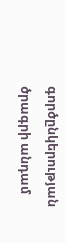գործընկերության ծրագրի անդամ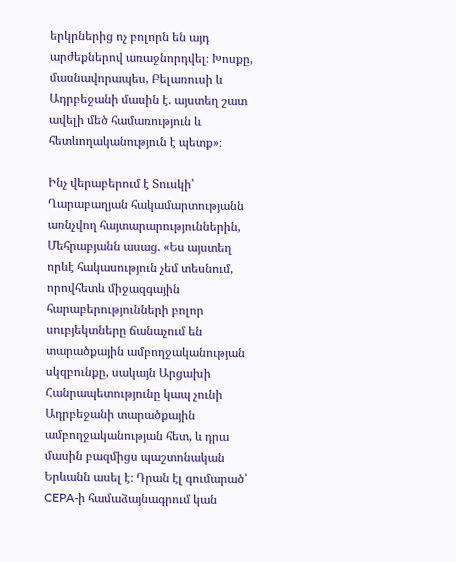երկրներից ոչ բոլորն են այդ արժեքներով առաջնորդվել։ Խոսքը, մասնավորապես, Բելառուսի և Ադրբեջանի մասին է. այստեղ շատ ավելի մեծ համառություն և հետևողականություն է պետք»։

Ինչ վերաբերում է Տուսկի՝ Ղարաբաղյան հակամարտությանն առնչվող հայտարարություններին, Մեհրաբյանն ասաց. «Ես այստեղ որևէ հակասություն չեմ տեսնում, որովհետև միջազգային հարաբերությունների բոլոր սուբյեկտները ճանաչում են տարածքային ամբողջականության սկզբունքը, սակայն Արցախի Հանրապետությունը կապ չունի Ադրբեջանի տարածքային ամբողջականության հետ, և դրա մասին բազմիցս պաշտոնական Երևանն ասել է։ Դրան էլ գումարած՝ CEPA-ի համաձայնագրում կան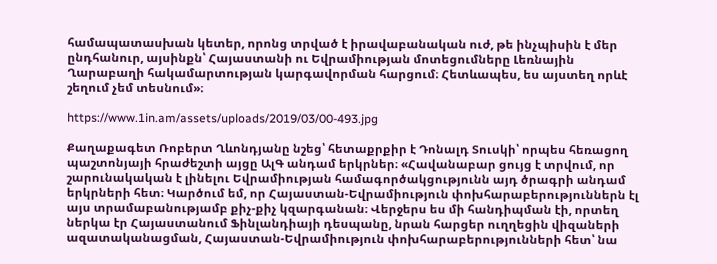համապատասխան կետեր, որոնց տրված է իրավաբանական ուժ, թե ինչպիսին է մեր ընդհանուր, այսինքն՝ Հայաստանի ու Եվրամիության մոտեցումները Լեռնային Ղարաբաղի հակամարտության կարգավորման հարցում։ Հետևապես, ես այստեղ որևէ շեղում չեմ տեսնում»։

https://www.1in.am/assets/uploads/2019/03/00-493.jpg

Քաղաքագետ Ռոբերտ Ղևոնդյանը նշեց՝ հետաքրքիր է Դոնալդ Տուսկի՝ որպես հեռացող պաշտոնյայի հրաժեշտի այցը ԱլԳ անդամ երկրներ։ «Հավանաբար ցույց է տրվում, որ շարունակական է լինելու Եվրամիության համագործակցությունն այդ ծրագրի անդամ երկրների հետ։ Կարծում եմ, որ Հայաստան-Եվրամիություն փոխհարաբերություններն էլ այս տրամաբանությամբ քիչ-քիչ կզարգանան։ Վերջերս ես մի հանդիպման էի, որտեղ ներկա էր Հայաստանում Ֆինլանդիայի դեսպանը, նրան հարցեր ուղղեցին վիզաների ազատականացման, Հայաստան-Եվրամիություն փոխհարաբերությունների հետ՝ նա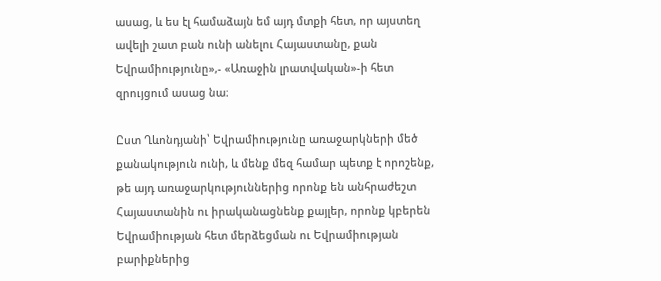ասաց, և ես էլ համաձայն եմ այդ մտքի հետ, որ այստեղ ավելի շատ բան ունի անելու Հայաստանը, քան Եվրամիությունը»,- «Առաջին լրատվական»-ի հետ զրույցում ասաց նա։

Ըստ Ղևոնդյանի՝ Եվրամիությունը առաջարկների մեծ քանակություն ունի, և մենք մեզ համար պետք է որոշենք, թե այդ առաջարկություններից որոնք են անհրաժեշտ Հայաստանին ու իրականացնենք քայլեր, որոնք կբերեն Եվրամիության հետ մերձեցման ու Եվրամիության բարիքներից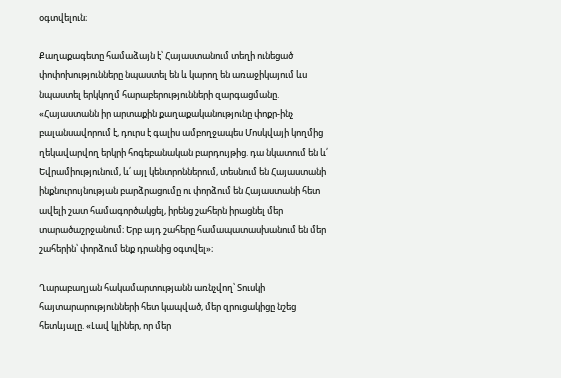օգտվելուն։

Քաղաքագետը համաձայն է՝ Հայաստանում տեղի ունեցած փոփոխությունները նպաստել են և կարող են առաջիկայում ևս նպաստել երկկողմ հարաբերությունների զարգացմանը. «Հայաստանն իր արտաքին քաղաքականությունը փոքր-ինչ բալանսավորում է, դուրս է գալիս ամբողջապես Մոսկվայի կողմից ղեկավարվող երկրի հոգեբանական բարդույթից. դա նկատում են և՛ Եվրամիությունում, և՛ այլ կենտրոններում, տեսնում են Հայաստանի ինքնուրույնության բարձրացումը ու փորձում են Հայաստանի հետ ավելի շատ համագործակցել, իրենց շահերն իրացնել մեր տարածաշրջանում։ Երբ այդ շահերը համապատասխանում են մեր շահերին՝ փորձում ենք դրանից օգտվել»։

Ղարաբաղյան հակամարտությանն առնչվող՝ Տուսկի հայտարարությունների հետ կապված, մեր զրուցակիցը նշեց հետևյալը. «Լավ կլիներ, որ մեր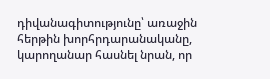դիվանագիտությունը՝ առաջին հերթին խորհրդարանականը, կարողանար հասնել նրան, որ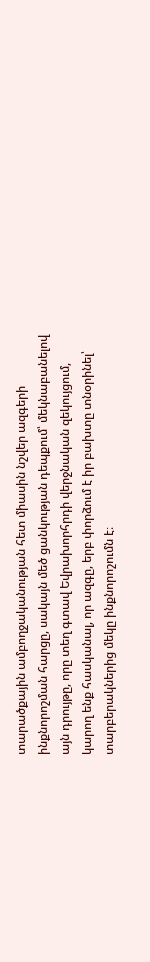տարածքային ամբողջականության հետ միասին նշվեր ազգերի ինքնորոշման հարցը, սակայն մեծ ցանկության դեպքում՝ մեկնաբանելով այն դրույթը, որը տեղ գտավ Եվրախորհրդի վերջնական զեկույցում, կարող ենք հասկանալ, որ ազգը, երբ փորձում է իր բախտը տնօրինել՝ տարբերակներից մեկը ինքնորոշումն է։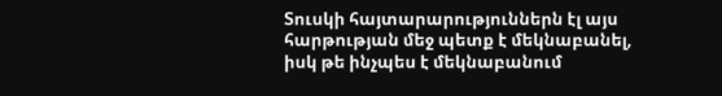Տուսկի հայտարարություններն էլ այս հարթության մեջ պետք է մեկնաբանել, իսկ թե ինչպես է մեկնաբանում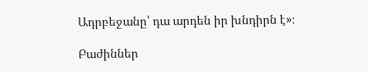Ադրբեջանը՝ դա արդեն իր խնդիրն է»։

Բաժիններ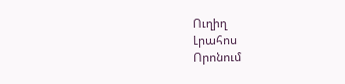Ուղիղ
Լրահոս
Որոնում